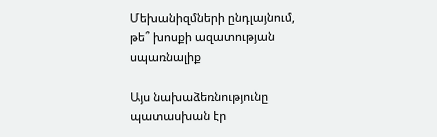Մեխանիզմների ընդլայնում, թե՞ խոսքի ազատության սպառնալիք

Այս նախաձեռնությունը պատասխան էր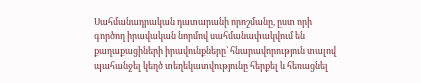Սահմանադրական դատարանի որոշմանը, ըստ որի գործող իրավական նորմով սահմանափակվում են քաղաքացիների իրավունքները՝ հնարավորություն տալով պահանջել կեղծ տեղեկատվությունը հերքել և հեռացնել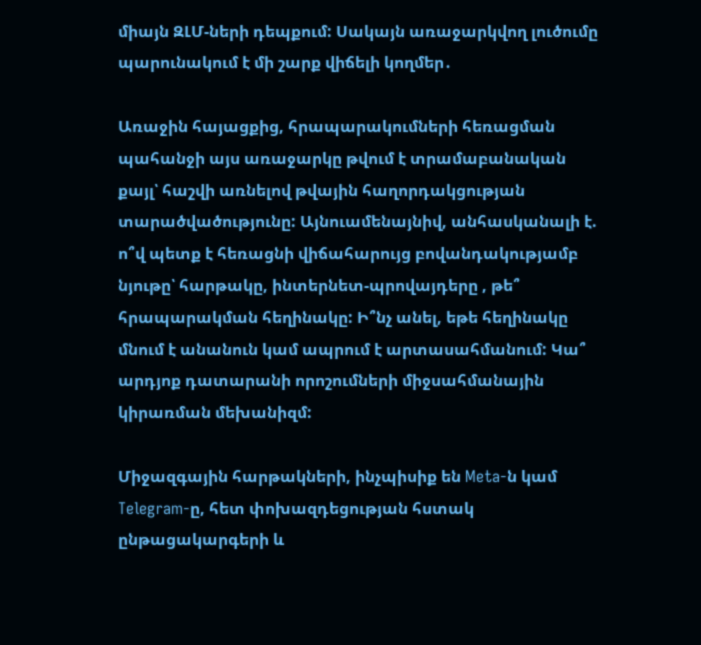միայն ԶԼՄ-ների դեպքում: Սակայն առաջարկվող լուծումը պարունակում է մի շարք վիճելի կողմեր․

Առաջին հայացքից, հրապարակումների հեռացման պահանջի այս առաջարկը թվում է տրամաբանական քայլ՝ հաշվի առնելով թվային հաղորդակցության տարածվածությունը: Այնուամենայնիվ, անհասկանալի է. ո՞վ պետք է հեռացնի վիճահարույց բովանդակությամբ նյութը՝ հարթակը, ինտերնետ-պրովայդերը , թե՞ հրապարակման հեղինակը: Ի՞նչ անել, եթե հեղինակը մնում է անանուն կամ ապրում է արտասահմանում: Կա՞ արդյոք դատարանի որոշումների միջսահմանային կիրառման մեխանիզմ:

Միջազգային հարթակների, ինչպիսիք են Meta-ն կամ Telegram-ը, հետ փոխազդեցության հստակ ընթացակարգերի և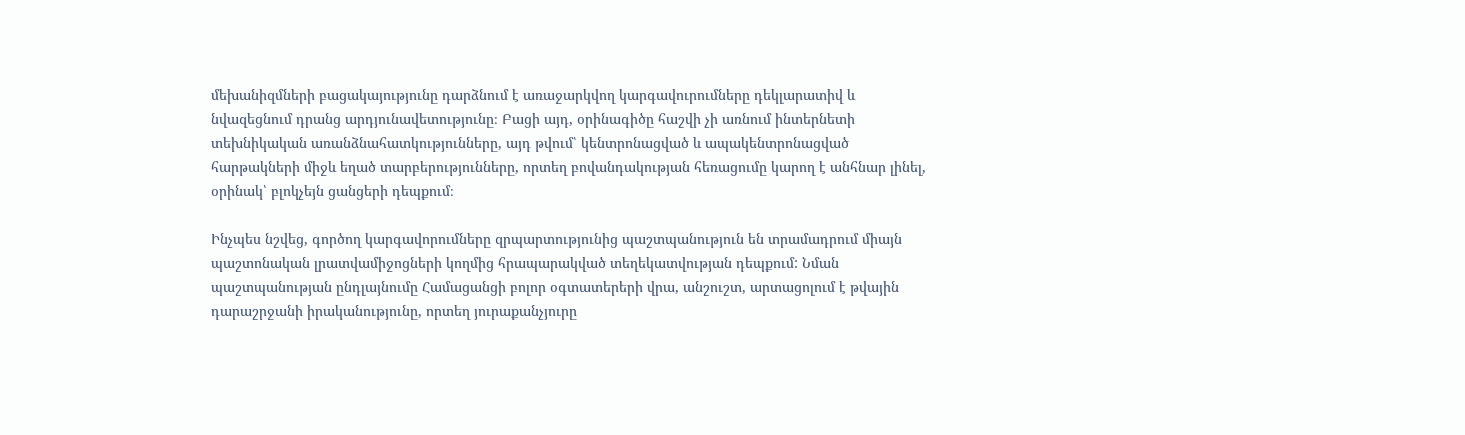մեխանիզմների բացակայությունը դարձնում է առաջարկվող կարգավուրումները դեկլարատիվ և նվազեցնում դրանց արդյունավետությունը։ Բացի այդ, օրինագիծը հաշվի չի առնում ինտերնետի տեխնիկական առանձնահատկությունները, այդ թվում՝ կենտրոնացված և ապակենտրոնացված հարթակների միջև եղած տարբերությունները, որտեղ բովանդակության հեռացումը կարող է անհնար լինել, օրինակ՝ բլոկչեյն ցանցերի դեպքում։

Ինչպես նշվեց, գործող կարգավորումները զրպարտությունից պաշտպանություն են տրամադրում միայն պաշտոնական լրատվամիջոցների կողմից հրապարակված տեղեկատվության դեպքում: Նման պաշտպանության ընդլայնումը Համացանցի բոլոր օգտատերերի վրա, անշուշտ, արտացոլում է թվային դարաշրջանի իրականությունը, որտեղ յուրաքանչյուրը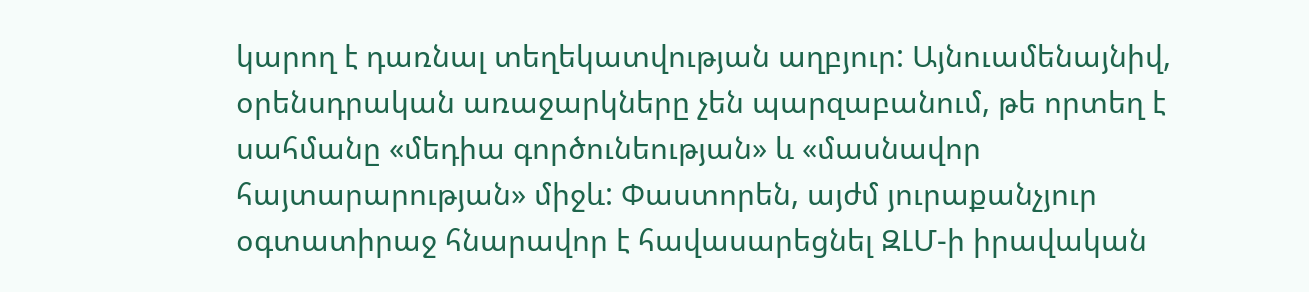կարող է դառնալ տեղեկատվության աղբյուր: Այնուամենայնիվ, օրենսդրական առաջարկները չեն պարզաբանում, թե որտեղ է սահմանը «մեդիա գործունեության» և «մասնավոր հայտարարության» միջև: Փաստորեն, այժմ յուրաքանչյուր օգտատիրաջ հնարավոր է հավասարեցնել ԶԼՄ-ի իրավական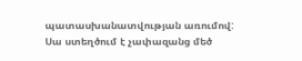պատասխանատվության առումով: Սա ստեղծում է չափազանց մեծ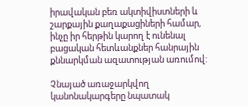իրավական բեռ ակտիվիստների և շարքային քաղաքացիների համար, ինչը իր հերթին կարող է ունենալ բացական հետևանքներ հանրային քննարկման ազատության առումով:

Չնայած առաջարկվող կանոնակարգերը նպատակ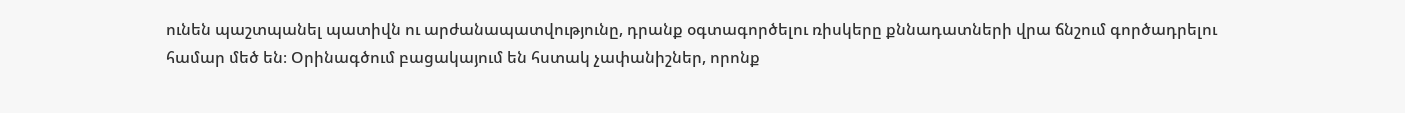ունեն պաշտպանել պատիվն ու արժանապատվությունը, դրանք օգտագործելու ռիսկերը քննադատների վրա ճնշում գործադրելու համար մեծ են։ Օրինագծում բացակայում են հստակ չափանիշներ, որոնք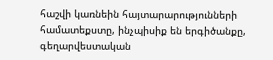հաշվի կառնեին հայտարարությունների համատեքստը, ինչպիսիք են երգիծանքը, գեղարվեստական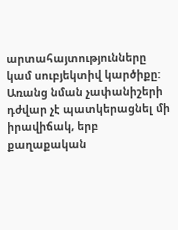արտահայտությունները կամ սուբյեկտիվ կարծիքը: Առանց նման չափանիշերի դժվար չէ պատկերացնել մի իրավիճակ, երբ քաղաքական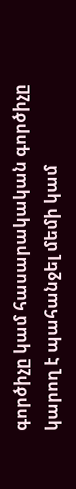գործիչը կամ հասարակական գործիչը կարող է պահանջել մեմի կամ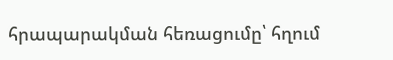հրապարակման հեռացումը՝ հղում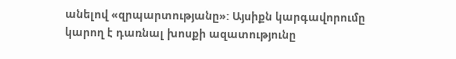անելով «զրպարտությանը»: Այսիքն կարգավորումը կարող է դառնալ խոսքի ազատությունը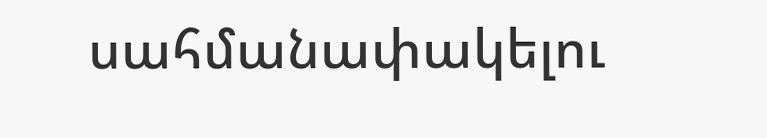սահմանափակելու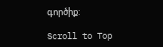գործիք:

Scroll to Top